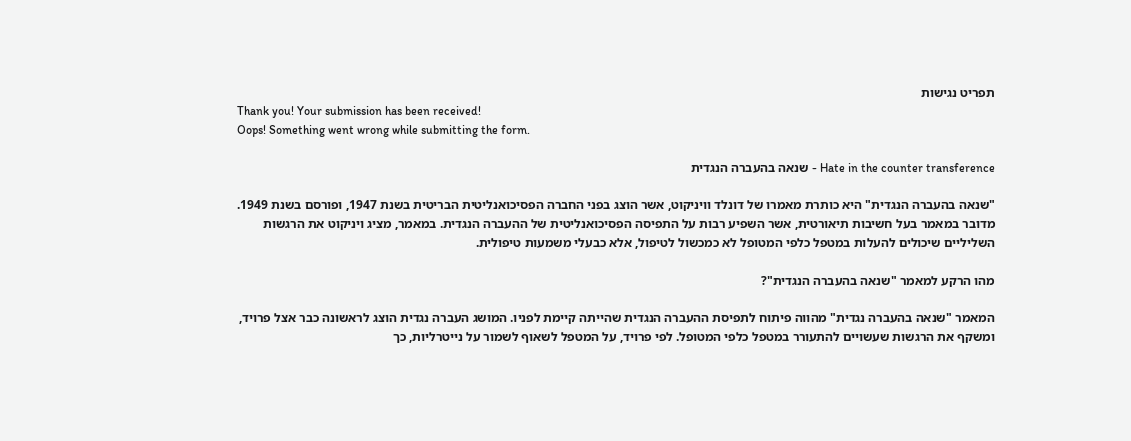תפריט נגישות
Thank you! Your submission has been received!
Oops! Something went wrong while submitting the form.

Hate in the counter transference - שנאה בהעברה הנגדית

"שנאה בהעברה הנגדית" היא כותרת מאמרו של דונלד וויניקוט, אשר הוצג בפני החברה הפסיכואנליטית הבריטית בשנת 1947, ופורסם בשנת 1949. מדובר במאמר בעל חשיבות תיאורטית, אשר השפיע רבות על התפיסה הפסיכואנליטית של ההעברה הנגדית. במאמר, מציג ויניקוט את הרגשות השליליים שיכולים להעלות במטפל כלפי המטופל לא כמכשול לטיפול, אלא כבעלי משמעות טיפולית.

מהו הרקע למאמר "שנאה בהעברה הנגדית"?

המאמר "שנאה בהעברה נגדית" מהווה פיתוח לתפיסת ההעברה הנגדית שהייתה קיימת לפניו. המושג העברה נגדית הוצג לראשונה כבר אצל פרויד, ומשקף את הרגשות שעשויים להתעורר במטפל כלפי המטופל. לפי פרויד, על המטפל לשאוף לשמור על נייטרליות, כך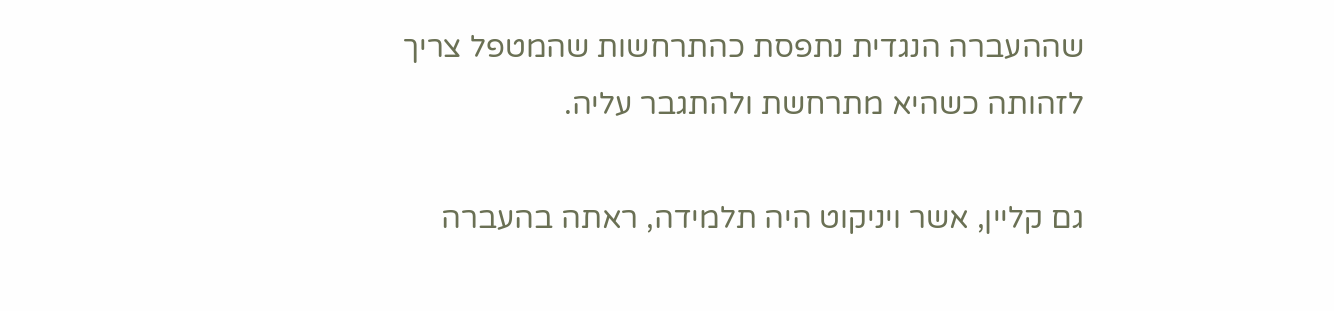שההעברה הנגדית נתפסת כהתרחשות שהמטפל צריך לזהותה כשהיא מתרחשת ולהתגבר עליה.

גם קליין, אשר ויניקוט היה תלמידה, ראתה בהעברה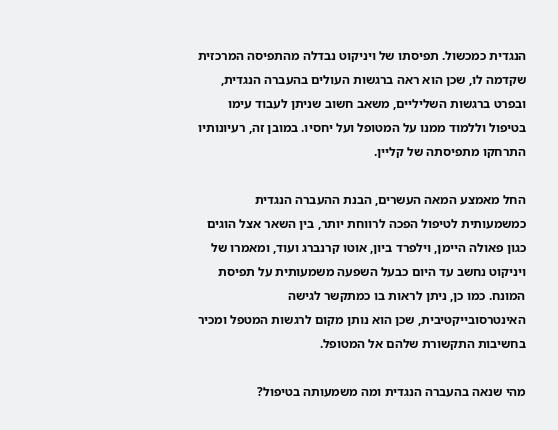הנגדית כמכשול. תפיסתו של ויניקוט נבדלה מהתפיסה המרכזית שקדמה לו, שכן הוא ראה ברגשות העולים בהעברה הנגדית, ובפרט ברגשות השליליים, משאב חשוב שניתן לעבוד עימו בטיפול וללמוד ממנו על המטופל ועל יחסיו. במובן זה, רעיונותיו התרחקו מתפיסתה של קליין.

החל מאמצע המאה העשרים, הבנת ההעברה הנגדית כמשמעותית לטיפול הפכה לרווחת יותר, בין השאר אצל הוגים כגון פאולה היימן, וילפרד ביון, אוטו קרנברג ועוד, ומאמרו של ויניקוט נחשב עד היום כבעל השפעה משמעותית על תפיסת המונח. כמו כן, ניתן לראות בו כמתקשר לגישה האינטרסובייקטיבית, שכן הוא נותן מקום לרגשות המטפל ומכיר בחשיבות התקשורת שלהם אל המטופל.

מהי שנאה בהעברה הנגדית ומה משמעותה בטיפול?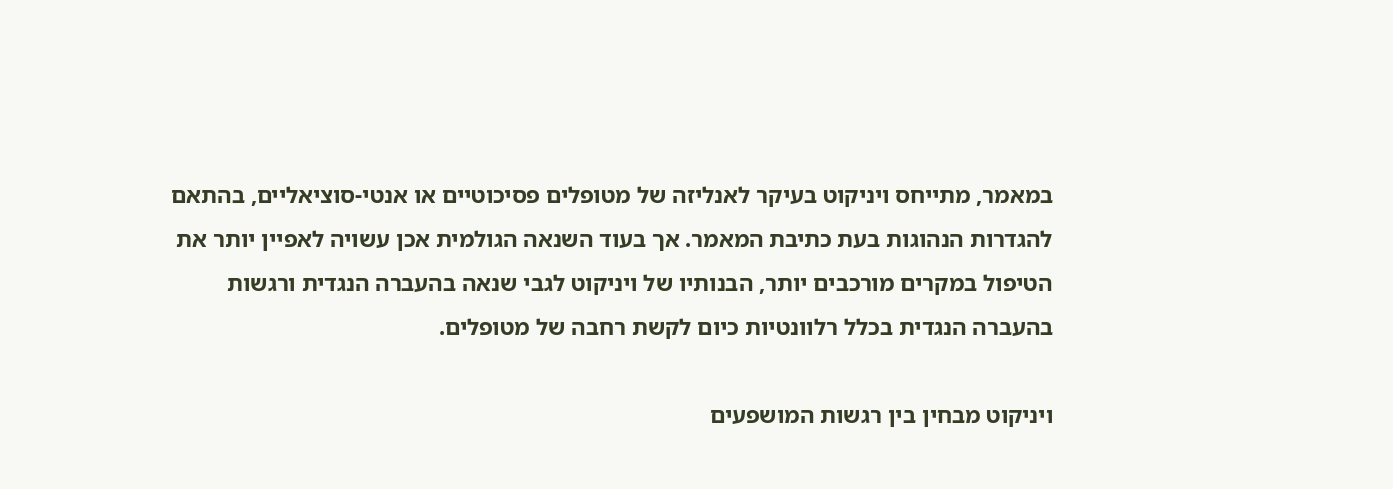במאמר, מתייחס ויניקוט בעיקר לאנליזה של מטופלים פסיכוטיים או אנטי-סוציאליים, בהתאם להגדרות הנהוגות בעת כתיבת המאמר. אך בעוד השנאה הגולמית אכן עשויה לאפיין יותר את הטיפול במקרים מורכבים יותר, הבנותיו של ויניקוט לגבי שנאה בהעברה הנגדית ורגשות בהעברה הנגדית בכלל רלוונטיות כיום לקשת רחבה של מטופלים.

ויניקוט מבחין בין רגשות המושפעים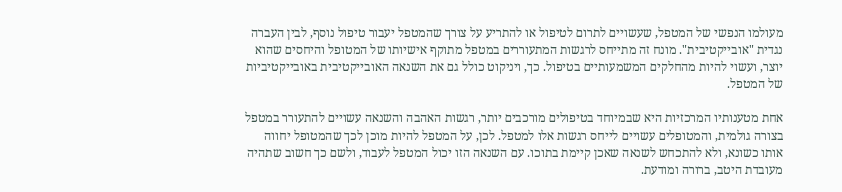מעולמו הנפשי של המטפל, שעשויים לתרום לטיפול או להתריע על צורך שהמטפל יעבור טיפול נוסף, לבין העברה נגדית "אובייקטיבית". מונח זה מתייחס לרגשות המתעוררים במטפל מתוקף אישיותו של המטופל והיחסים שהוא יוצר, ועשוי להיות מהחלקים המשמעותיים בטיפול. כך, ויניקוט כולל גם את השנאה האובייקטיבית באובייקטיביות של המטפל.

אחת מטענותיו המרכזיות היא שבמיוחד בטיפולים מורכבים יותר, רגשות האהבה והשנאה עשויים להתעורר במטפל בצורה גולמית, והמטופלים עשויים לייחס רגשות אלו למטפל. לכן, על המטפל להיות מוכן לכך שהמטופל יחווה אותו כשונא, ולא להתכחש לשנאה שאכן קיימת בתוכו. עם השנאה הזו יכול המטפל לעבוד, ולשם כך חשוב שתהיה מעובדת היטב, ברורה ומודעת.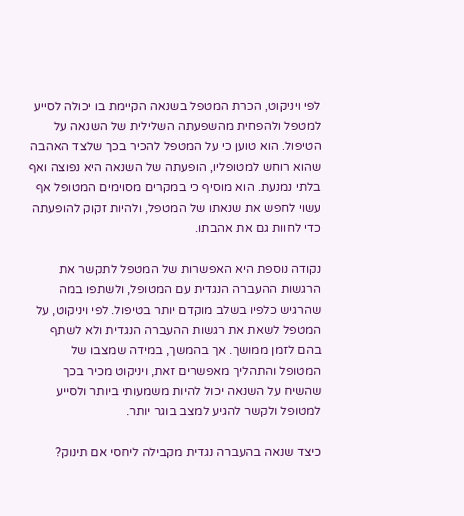לפי ויניקוט, הכרת המטפל בשנאה הקיימת בו יכולה לסייע למטפל ולהפחית מהשפעתה השלילית של השנאה על הטיפול. הוא טוען כי על המטפל להכיר בכך שלצד האהבה שהוא רוחש למטופליו, הופעתה של השנאה היא נפוצה ואף בלתי נמנעת. הוא מוסיף כי במקרים מסוימים המטופל אף עשוי לחפש את שנאתו של המטפל, ולהיות זקוק להופעתה כדי לחוות גם את אהבתו.

נקודה נוספת היא האפשרות של המטפל לתקשר את הרגשות ההעברה הנגדית עם המטופל, ולשתפו במה שהרגיש כלפיו בשלב מוקדם יותר בטיפול. לפי ויניקוט, על המטפל לשאת את רגשות ההעברה הנגדית ולא לשתף בהם לזמן ממושך. אך בהמשך, במידה שמצבו של המטופל והתהליך מאפשרים זאת, ויניקוט מכיר בכך שהשיח על השנאה יכול להיות משמעותי ביותר ולסייע למטופל ולקשר להגיע למצב בוגר יותר.

כיצד שנאה בהעברה נגדית מקבילה ליחסי אם תינוק?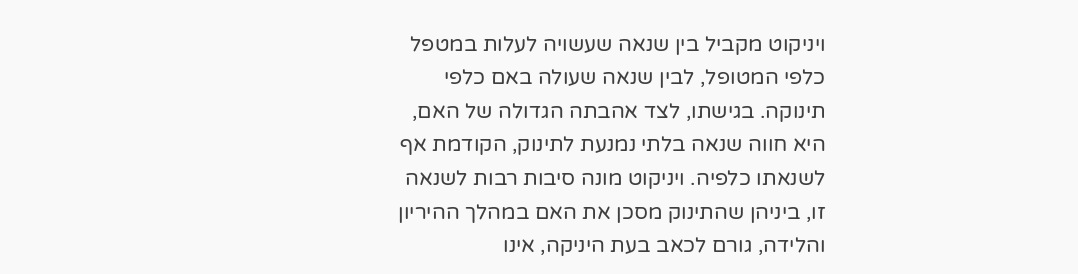ויניקוט מקביל בין שנאה שעשויה לעלות במטפל כלפי המטופל, לבין שנאה שעולה באם כלפי תינוקה. בגישתו, לצד אהבתה הגדולה של האם, היא חווה שנאה בלתי נמנעת לתינוק, הקודמת אף לשנאתו כלפיה. ויניקוט מונה סיבות רבות לשנאה זו, ביניהן שהתינוק מסכן את האם במהלך ההיריון והלידה, גורם לכאב בעת היניקה, אינו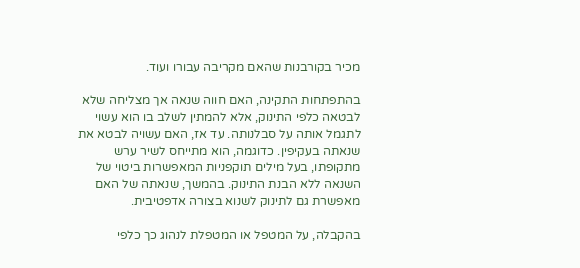מכיר בקורבנות שהאם מקריבה עבורו ועוד.

בהתפתחות התקינה, האם חווה שנאה אך מצליחה שלא לבטאה כלפי התינוק, אלא להמתין לשלב בו הוא עשוי לתגמל אותה על סבלנותה. עד אז, האם עשויה לבטא את שנאתה בעקיפין. כדוגמה, הוא מתייחס לשיר ערש מתקופתו, בעל מילים תוקפניות המאפשרות ביטוי של השנאה ללא הבנת התינוק. בהמשך, שנאתה של האם מאפשרת גם לתינוק לשנוא בצורה אדפטיבית.

בהקבלה, על המטפל או המטפלת לנהוג כך כלפי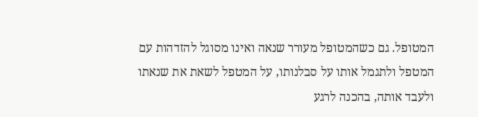המטופל. גם כשהמטופל מעורר שנאה ואינו מסוגל להזדהות עם המטפל ולתגמל אותו על סבלנותו, על המטפל לשאת את שנאתו ולעבד אותה, בהכנה לרגע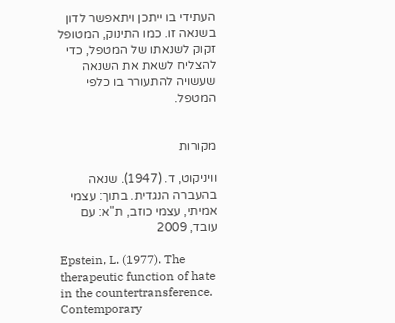העתידי בו ייתכן ויתאפשר לדון בשנאה זו. כמו התינוק, המטופל זקוק לשנאתו של המטפל, כדי להצליח לשאת את השנאה שעשויה להתעורר בו כלפי המטפל.


מקורות

וויניקוט, ד. (1947). שנאה בהעברה הנגדית. בתוך: עצמי אמיתי, עצמי כוזב, ת"א: עם עובד, 2009

Epstein, L. (1977). The therapeutic function of hate in the countertransference. Contemporary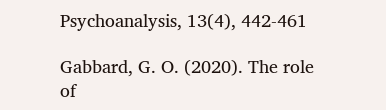Psychoanalysis, 13(4), 442-461

Gabbard, G. O. (2020). The role of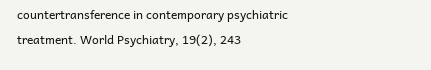countertransference in contemporary psychiatric treatment. World Psychiatry, 19(2), 243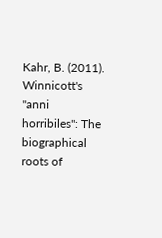Kahr, B. (2011). Winnicott's "anni horribiles": The biographical roots of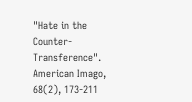"Hate in the Counter-Transference". American Imago, 68(2), 173-211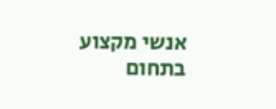אנשי מקצוע בתחום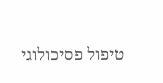טיפול פסיכולוגי